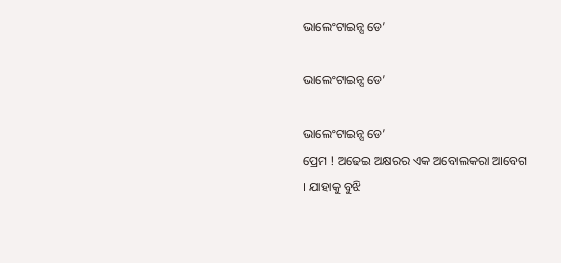ଭାଲେଂଟାଇନ୍ସ ଡେ’

ଭାଲେଂଟାଇନ୍ସ ଡେ’

ଭାଲେଂଟାଇନ୍ସ ଡେ’
ପ୍ରେମ ! ଅଢେଇ ଅକ୍ଷରର ଏକ ଅବୋଲକରା ଆବେଗ । ଯାହାକୁ ବୁଝି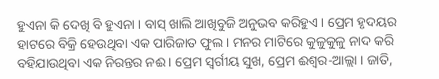ହୁଏନା କି ଦେଖି ବି ହୁଏନା । ବାସ୍ ଖାଲି ଆଖିବୁଜି ଅନୁଭବ କରିହୁଏ । ପ୍ରେମ ହୃଦୟର ହାଟରେ ବିକ୍ରି ହେଉଥିବା ଏକ ପାରିଜାତ ଫୁଲ । ମନର ମାଟିରେ କୁଳୁକୁଳୁ ନାଦ କରି ବହିଯାଉଥିବା ଏକ ନିରନ୍ତର ନଈ । ପ୍ରେମ ସ୍ୱର୍ଗୀୟ ସୁଖ, ପ୍ରେମ ଈଶ୍ୱର-ଆଲ୍ଲା । ଜାତି,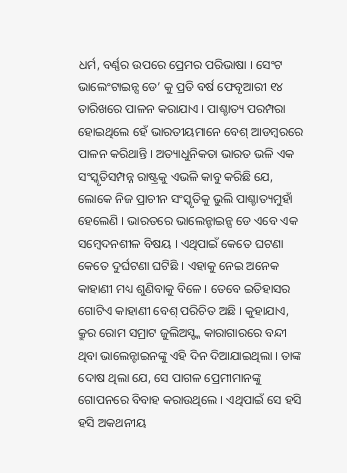ଧର୍ମ, ବର୍ଣ୍ଣର ଉପରେ ପ୍ରେମର ପରିଭାଷା । ସେଂଟ ଭାଲେଂଟାଇନ୍ସ ଡେ’ କୁ ପ୍ରତି ବର୍ଷ ଫେବୃଆରୀ ୧୪ ତାରିଖରେ ପାଳନ କରାଯାଏ । ପାଶ୍ଚାତ୍ୟ ପରମ୍ପରା ହୋଇଥିଲେ ହେଁ ଭାରତୀୟମାନେ ବେଶ୍ ଆଡମ୍ବରରେ ପାଳନ କରିଥାନ୍ତି । ଅତ୍ୟାଧୁନିକତା ଭାରତ ଭଳି ଏକ ସଂସ୍କୃତିସମ୍ପନ୍ନ ରାଷ୍ଟ୍ରକୁ ଏଭଳି କାବୁ କରିଛି ଯେ, ଲୋକେ ନିଜ ପ୍ରାଚୀନ ସଂସ୍କୃତିକୁ ଭୁଲି ପାଶ୍ଚାତ୍ୟମୁହାଁ ହେଲେଣି । ଭାରତରେ ଭାଲେନ୍ଟାଇନ୍ସ ଡେ ଏବେ ଏକ ସମ୍ବେଦନଶୀଳ ବିଷୟ । ଏଥିପାଇଁ କେତେ ଘଟଣା କେତେ ଦୁର୍ଘଟଣା ଘଟିଛି । ଏହାକୁ ନେଇ ଅନେକ କାହାଣୀ ମଧ୍ୟ ଶୁଣିବାକୁ ବିଳେ । ତେବେ ଇତିହାସର ଗୋଟିଏ କାହାଣୀ ବେଶ୍ ପରିଚିତ ଅଛି । କୁହାଯାଏ, କ୍ରୁର ରୋମ ସମ୍ରାଟ ଜୁଲିଅସ୍ଙ୍କ କାରାଗାରରେ ବନ୍ଦୀ ଥିବା ଭାଲେନ୍ଟାଇନଙ୍କୁ ଏହି ଦିନ ଦିଆଯାଇଥିଲା । ତାଙ୍କ ଦୋଷ ଥିଲା ଯେ, ସେ ପାଗଳ ପ୍ରେମୀମାନଙ୍କୁ ଗୋପନରେ ବିବାହ କରାଉଥିଲେ । ଏଥିପାଇଁ ସେ ହସି ହସି ଅକଥନୀୟ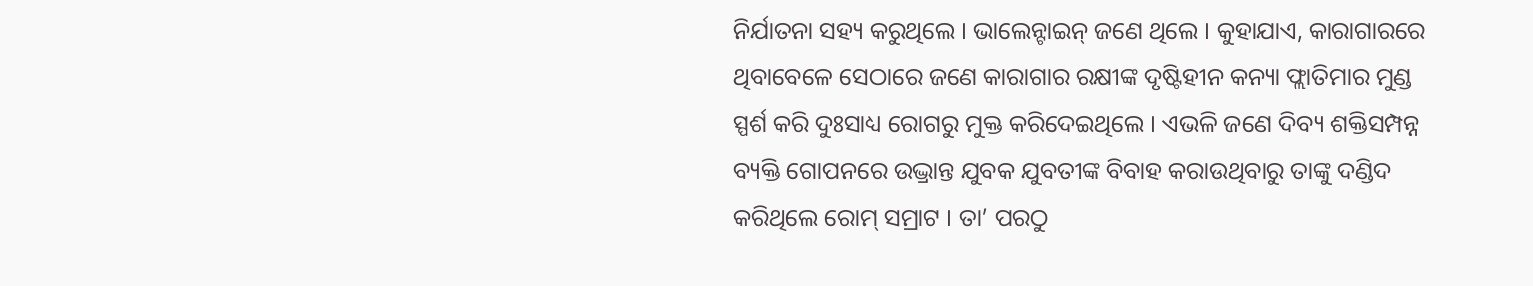ନିର୍ଯାତନା ସହ୍ୟ କରୁଥିଲେ । ଭାଲେନ୍ଟାଇନ୍ ଜଣେ ଥିଲେ । କୁହାଯାଏ, କାରାଗାରରେ ଥିବାବେଳେ ସେଠାରେ ଜଣେ କାରାଗାର ରକ୍ଷୀଙ୍କ ଦୃଷ୍ଟିହୀନ କନ୍ୟା ଫ୍ଲାତିମାର ମୁଣ୍ଡ ସ୍ପର୍ଶ କରି ଦୁଃସାଧ୍ୟ ରୋଗରୁ ମୁକ୍ତ କରିଦେଇଥିଲେ । ଏଭଳି ଜଣେ ଦିବ୍ୟ ଶକ୍ତିସମ୍ପନ୍ନ ବ୍ୟକ୍ତି ଗୋପନରେ ଉଦ୍ଭ୍ରାନ୍ତ ଯୁବକ ଯୁବତୀଙ୍କ ବିବାହ କରାଉଥିବାରୁ ତାଙ୍କୁ ଦଣ୍ଡିଦ କରିଥିଲେ ରୋମ୍ ସମ୍ରାଟ । ତା’ ପରଠୁ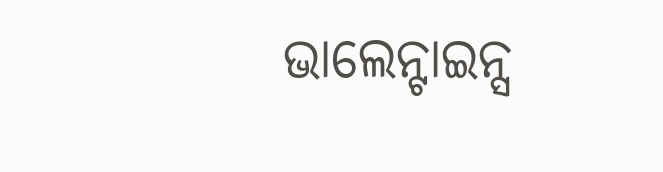ଭାଲେନ୍ଟାଇନ୍ସ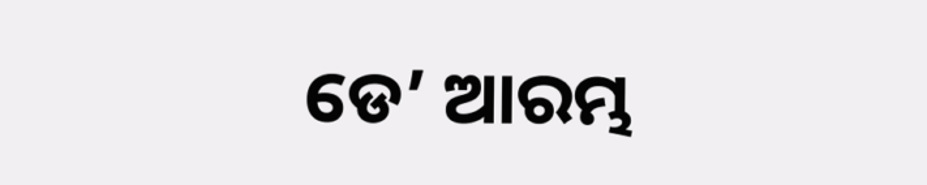ଡେ’ ଆରମ୍ଭ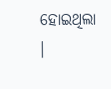ହୋଇଥିଲା ।